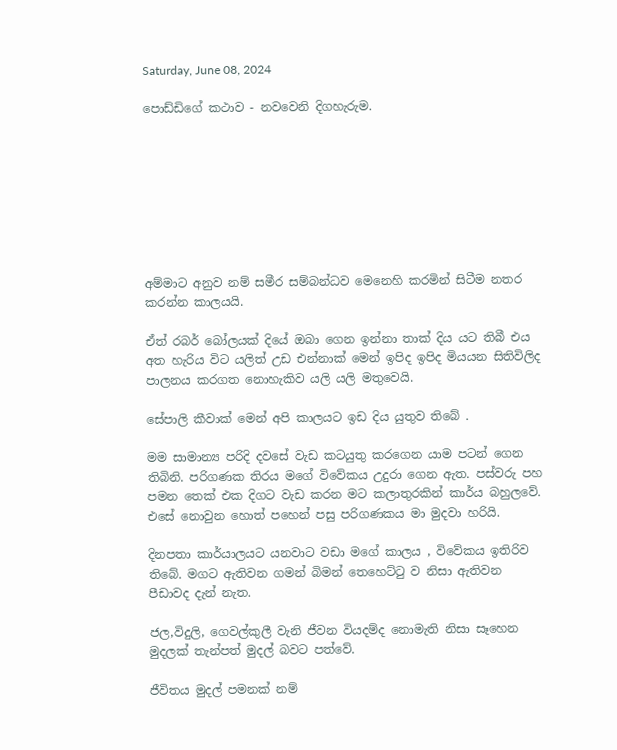Saturday, June 08, 2024

පොඩ්ඩිගේ කථාව - නවවෙනි දිගහැරුම.








අම්මාට අනුව නම් සමීර සම්බන්ධව මෙනෙහි කරමින් සිටීම නතර කරන්න කාලයයි.

ඒත් රබර් බෝලයක් දියේ ඔබා ගෙන ඉන්නා තාක් දිය යට තිබී එය අත හැරිය විට යලිත් උඩ එන්නාක් මෙන් ඉපිද ඉපිද මියයන සිතිවිලිද පාලනය කරගත නොහැකිව යලි යලි මතුවෙයි.

සේපාලි කීවාක් මෙන් අපි කාලයට ඉඩ දිය යුතුව තිබේ .

මම සාමාන්‍ය පරිදි දවසේ වැඩ කටයුතු කරගෙන යාම පටන් ගෙන තිබිනි. පරිගණක තිරය මගේ විවේකය උදුරා ගෙන ඇත. පස්වරු පහ පමන තෙක් එක දිගට වැඩ කරන මට කලාතුරකින් කාර්ය බහුලවේ. එසේ නොවුන හොත් පහෙන් පසු පරිගණකය මා මුදවා හරියි.

දිනපතා කාර්යාලයට යනවාට වඩා මගේ කාලය , විවේකය ඉතිරිව තිබේ. මගට ඇතිවන ගමන් බිමන් තෙහෙට්ටු ව නිසා ඇතිවන පීඩාවද දැන් නැත.

ජල,විදුලි, ගෙවල්කුලී වැනි ජීවන වියදම්ද නොමැති නිසා සෑහෙන මුදලක් තැන්පත් මුදල් බවට පත්වේ.

ජීවිතය මුදල් පමනක් නම්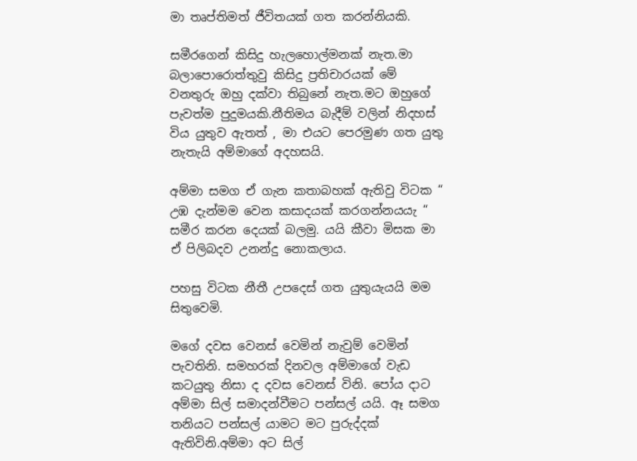මා තෘප්තිමත් ජීවිතයක් ගත කරන්නියකි.

සමීරගෙන් කිසිදු හැලහොල්මනක් නැත.මා බලාපොරොත්තුවු කිසිදු ප්‍රතිචාරයක් මේ වනතුරු ඔහු දක්වා තිබුනේ නැත.මට ඔහුගේ පැවත්ම පුදුමයකි.නීතිමය බැදීම් වලින් නිදහස් විය යුතුව ඇතත් , මා එයට පෙරමුණ ගත යුතු නැතැයි අම්මාගේ අදහසයි.

අම්මා සමග ඒ ගැන කතාබහක් ඇතිවු විටක “ උඹ දැන්මම වෙන කසාදයක් කරගන්නයයැ “ සමීර කරන දෙයක් බලමු. යයි කීවා මිසක මා ඒ පිලිබදව උනන්දු නොකලාය.

පහසු විටක නීතී උපදෙස් ගත යුතුයැයයි මම සිතුවෙමි.

මගේ දවස වෙනස් වෙමින් නැවුම් වෙමින් පැවතිනි. සමහරක් දිනවල අම්මාගේ වැඩ කටයුතු නිසා ද දවස වෙනස් විනි. පෝය දාට අම්මා සිල් සමාදන්වීමට පන්සල් යයි. ඈ සමග තනියට පන්සල් යාමට මට පුරුද්දක් ඇතිවිනි.අම්මා අට සිල්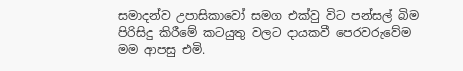සමාදන්ව උපාසිකාවෝ සමග එක්වු විට පන්සල් බිම පිරිසිදු කිරීමේ කටයුතු වලට දායකවී පෙරවරුවේම මම ආපසු එමි.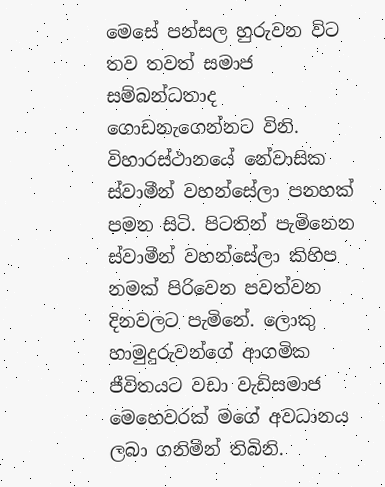මෙසේ පන්සල හුරුවන විට තව තවත් සමාජ සම්බන්ධතාද ගොඩනැගෙන්නට විනි. විහාරස්ථානයේ නේවාසික ස්වාමීන් වහන්සේලා පනහක් පමන සිටි. පිටතින් පැමිනෙන ස්වාමීන් වහන්සේලා කිහිප නමක් පිරිවෙන පවත්වන දිනවලට පැමිනේ. ලොකු හාමුදුරුවන්ගේ ආගමික ජීවිතයට වඩා වැඩිසමාජ මෙහෙවරක් මගේ අවධානය ලබා ගනිමින් තිබිනි.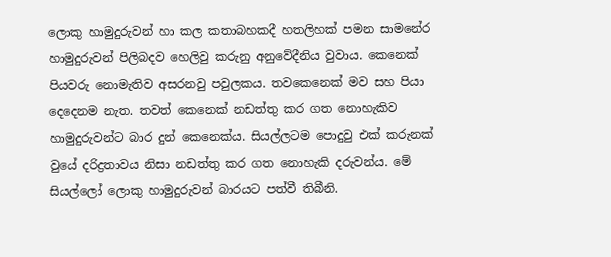ලොකු හාමුදුරුවන් හා කල කතාබහකදී හතලිහක් පමන සාමනේර හාමුදුරුවන් පිලිබදව හෙලිවු කරුනු අනුවේදීනිය වුවාය. කෙනෙක් පියවරු නොමැතිව අසරනවු පවුලකය. තවකෙනෙක් මව සහ පියා දෙදෙනම නැත. තවත් කෙනෙක් නඩත්තු කර ගත නොහැකිව හාමුදුරුවන්ට බාර දුන් කෙනෙක්ය. සියල්ලටම පොදුවු එක් කරුනක් වුයේ දරිද්‍රතාවය නිසා නඩත්තු කර ගත නොහැකි දරුවන්ය. මේ සියල්ලෝ ලොකු හාමුදුරුවන් බාරයට පත්වී තිබීනි.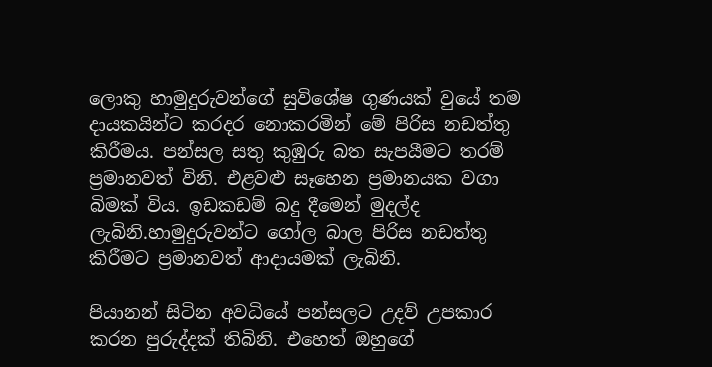ලොකු හාමුදුරුවන්ගේ සුවිශේෂ ගුණයක් වුයේ තම දායකයින්ට කරදර නොකරමින් මේ පිරිස නඩත්තු කිරීමය. පන්සල සතු කුඹුරු බත සැපයීමට තරම් ප්‍රමානවත් විනි. එළවළු සෑහෙන ප්‍රමානයක වගා බිමක් විය. ඉඩකඩම් බදු දීමෙන් මුදල්ද ලැබිනි.හාමුදුරුවන්ට ගෝල බාල පිරිස නඩත්තු කිරීමට ප්‍රමානවත් ආදායමක් ලැබිනි.

පියානන් සිටින අවධියේ පන්සලට උදව් උපකාර කරන පුරුද්දක් තිබිනි. එහෙත් ඔහුගේ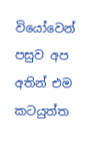වියෝවෙන් පසුව අප අතින් එම කටයුත්ත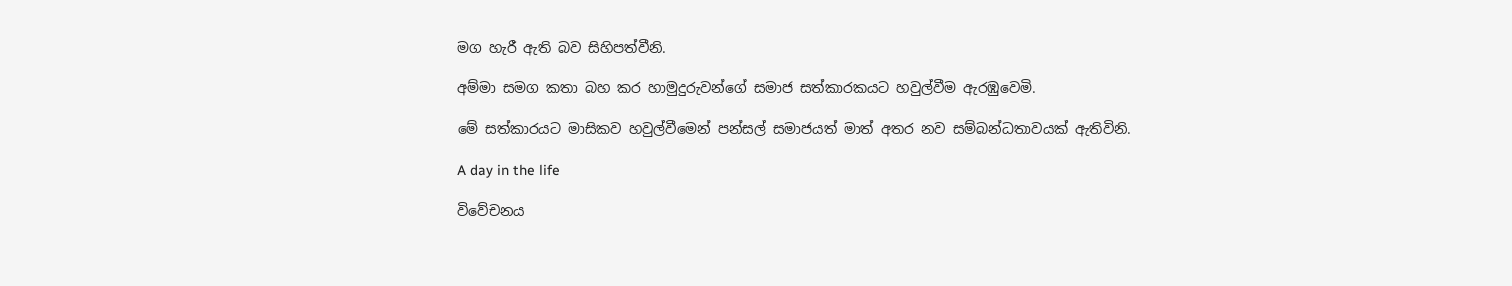මග හැරී ඇති බව සිහිපත්වීනි.

අම්මා සමග කතා බහ කර හාමුදුරුවන්ගේ සමාජ සත්කාරකයට හවුල්වීම ඇරඹුවෙමි.

මේ සත්කාරයට මාසිකව හවුල්වීමෙන් පන්සල් සමාජයත් මාත් අතර නව සම්බන්ධතාවයක් ඇතිවිනි.

A day in the life

විවේචනය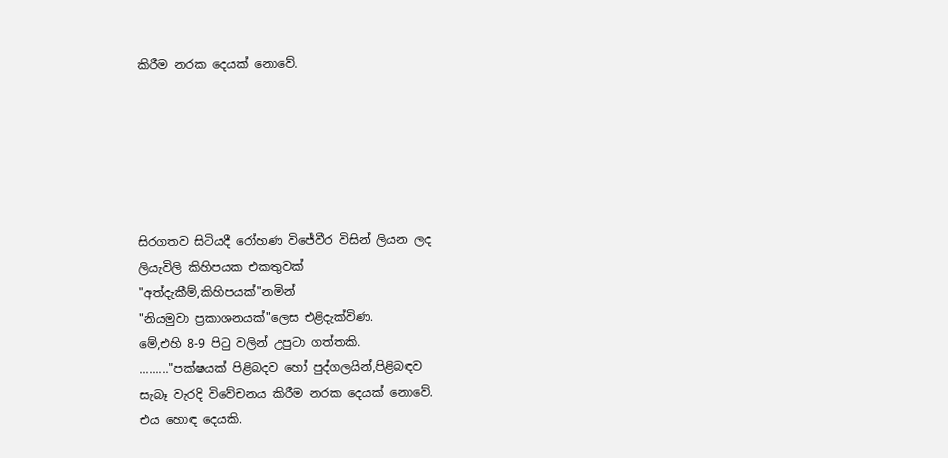කිරීම නරක දෙයක් නොවේ.






සිරගතව සිටියදී රෝහණ විජේවීර විසින් ලියන ලද
ලියැවිලි කිහිපයක එකතුවක්
"අත්දැකීම්,කිහිපයක්"නමින්
"නියමුවා ප්‍රකාශනයක්"ලෙස එළිදැක්විණ.
මේ,එහි 8-9 පිටු වලින් උපුටා ගත්තකි.
........."පක්ෂයක් පිළිබදව හෝ පුද්ගලයින්,පිළිබඳව
සැබෑ වැරදි විවේචනය කිරීම නරක දෙයක් නොවේ.
එය හොඳ දෙයකි.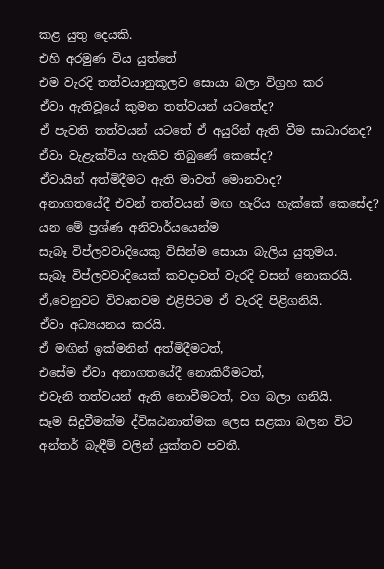කළ යුතු දෙයකි.
එහි අරමුණ විය යුත්තේ
එම වැරදි තත්වයානුකූලව සොයා බලා විග්‍රහ කර
ඒවා ඇතිවූයේ කුමන තත්වයන් යටතේද?
ඒ පැවති තත්වයන් යටතේ ඒ අයුරින් ඇති වීම සාධාරනද?
ඒවා වැළැක්විය හැකිව තිබුණේ කෙසේද?
ඒවායින් අත්මිදීමට ඇති මාවත් මොනවාද?
අනාගතයේදී එවන් තත්වයන් මඟ හැරිය හැක්කේ කෙසේද?
යන මේ ප්‍රශ්ණ අනිවාර්යයෙන්ම
සැබෑ විප්ලවවාදියෙකු විසින්ම සොයා බැලිය යුතුමය.
සැබෑ විප්ලවවාදියෙක් කවදාවත් වැරදි වසන් නොකරයි.
ඒ,වෙනුවට විවෘතවම එළිපිටම ඒ වැරදි පිළිගනියි.
ඒවා අධ්‍යයනය කරයි.
ඒ මඟින් ඉක්මනින් අත්මිදීමටත්,
එසේම ඒවා අනාගතයේදී නොකිරීමටත්,
එවැනි තත්වයන් ඇති නොවීමටත්, වග බලා ගනියි.
සෑම සිදුවීමක්ම ද්විඝඨනාත්මක ලෙස සළකා බලන විට
අන්තර් බැඳීම් වලින් යුක්තව පවතී.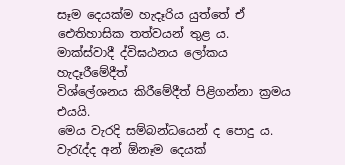සෑම දෙයක්ම හැදෑරිය යුත්තේ ඒ ඓතිහාසික තත්වයන් තුළ ය.
මාක්ස්වාදී ද්විඝඨනය ලෝකය හැදෑරීමේදීත්
විශ්ලේශනය කිරීමේදීත් පිළිගන්නා ක්‍රමය එයයි.
මෙය වැරදි සම්බන්ධයෙන් ද පොදු ය.
වැරැද්ද අන් ඕනෑම දෙයක්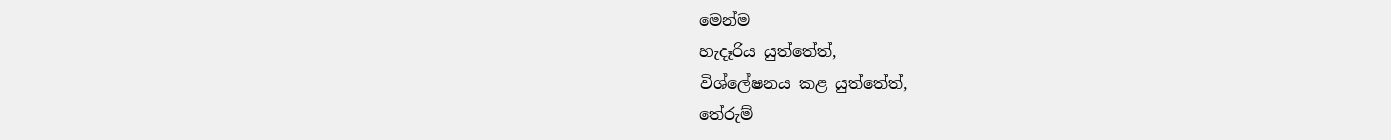මෙන්ම
හැදෑරිය යුත්තේත්,
විශ්ලේෂනය කළ යුත්තේත්,
තේරුම්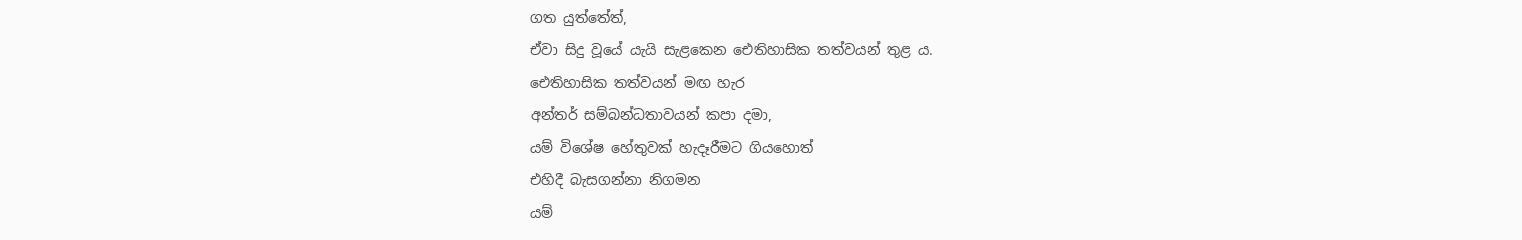ගත යුත්තේත්,
ඒවා සිදු වූයේ යැයි සැළකෙන ඓතිහාසික තත්වයන් තුළ ය.
ඓතිහාසික තත්වයන් මඟ හැර
අන්තර් සම්බන්ධතාවයන් කපා දමා,
යම් විශේෂ හේතුවක් හැදෑරීමට ගියහොත්
එහිදී බැසගන්නා නිගමන
යම්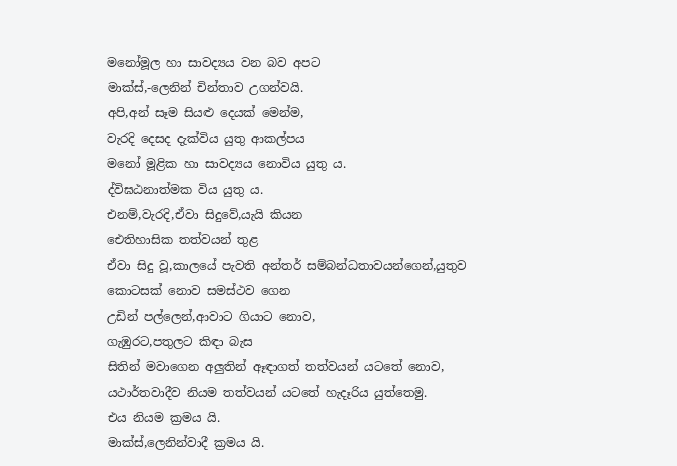මනෝමූල හා සාවද්‍යය වන බව අපට
මාක්ස්,-ලෙනින් චින්තාව උගන්වයි.
අපි,අන් සෑම සියළු දෙයක් මෙන්ම,
වැරදි දෙසද දැක්විය යුතු ආකල්පය
මනෝ මූළික හා සාවද්‍යය නොවිය යුතු ය.
ද්විඝඨනාත්මක විය යුතු ය.
එනම්,වැරදි,ඒවා සිදුවේ,යැයි කියන
ඓතිහාසික තත්වයන් තුළ
ඒවා සිදු වූ,කාලයේ පැවති අන්තර් සම්බන්ධතාවයන්ගෙන්,යුතුව
කොටසක් නොව සමස්ථව ගෙන
උඩින් පල්ලෙන්,ආවාට ගියාට නොව,
ගැඹුරට,පතුලට කිඳා බැස
සිතින් මවාගෙන අලුතින් ඈඳාගත් තත්වයන් යටතේ නොව,
යථාර්තවාදීව නියම තත්වයන් යටතේ හැදෑරිය යුත්තෙමු.
එය නියම ක්‍රමය යි.
මාක්ස්,ලෙනින්වාදී ක්‍රමය යි.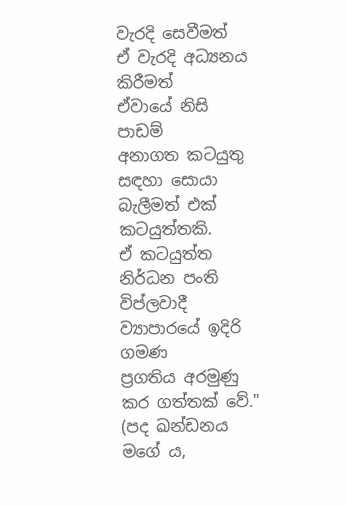වැරදි සෙවීමත්
ඒ වැරදි අධ්‍යනය කිරීමත්
ඒවායේ නිසි පාඩම්
අනාගත කටයුතු සඳහා සොයා බැලීමත් එක් කටයුත්තකි.
ඒ කටයුත්ත නිර්ධන පංති විප්ලවාදී ව්‍යාපාරයේ ඉදිරි ගමණ
ප්‍රගතිය අරමුණු කර ගත්තක් වේ."
(පද ඛන්ඩනය මගේ ය,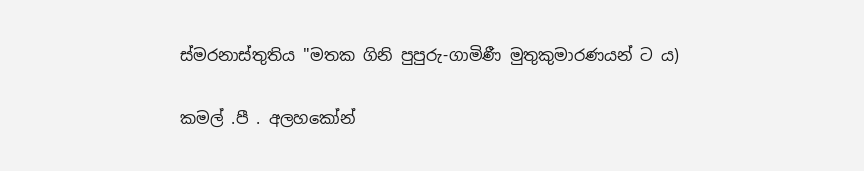ස්මරනාස්තුතිය "මතක ගිනි පුපුරු-ගාමිණී මුතුකුමාරණයන් ට ය)

කමල් .පී . අලහකෝන්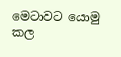මෙටාවට යොමු කල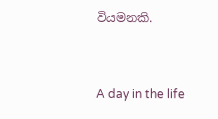වියමනකි.


A day in the life